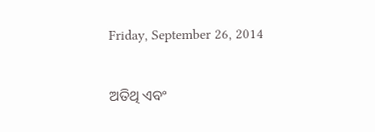Friday, September 26, 2014

ଅତିଥି ଏବଂ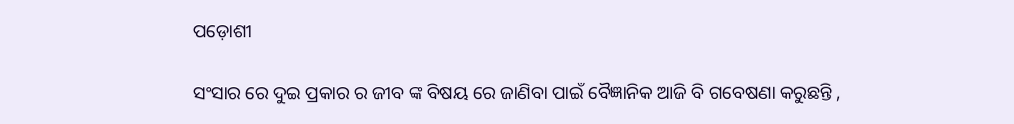ପଡ଼ୋଶୀ

ସଂସାର ରେ ଦୁଇ ପ୍ରକାର ର ଜୀବ ଙ୍କ ବିଷୟ ରେ ଜାଣିବା ପାଇଁ ବୈଜ୍ଞାନିକ ଆଜି ବି ଗବେଷଣା କରୁଛନ୍ତି ,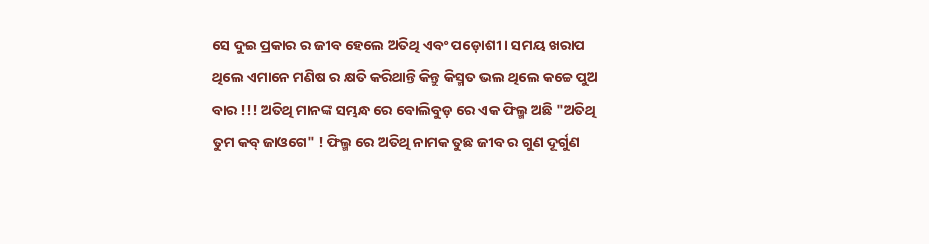ସେ ଦୁଇ ପ୍ରକାର ର ଜୀବ ହେଲେ ଅତିଥି ଏବଂ ପଡ଼ୋଶୀ । ସମୟ ଖରାପ ଥିଲେ ଏମାନେ ମଣିଷ ର କ୍ଷତି କରିଥାନ୍ତି କିନ୍ତୁ କିସ୍ମତ ଭଲ ଥିଲେ କଚ୍ଚେ ପୁଅ ବାର !!! ଅତିଥି ମାନଙ୍କ ସମ୍ଭନ୍ଧ ରେ ବୋଲିବୁଡ଼ ରେ ଏକ ଫିଲ୍ମ ଅଛି "ଅତିଥି ତୁମ କବ୍ ଜାଓଗେ" ! ଫିଲ୍ମ ରେ ଅତିଥି ନାମକ ତୁଛ ଜୀବ ର ଗୁଣ ଦୂର୍ଗୁଣ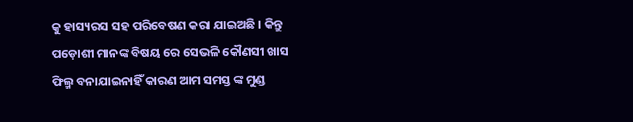କୁ ହାସ୍ୟରସ ସହ ପରିବେଷଣ କରା ଯାଇଅଛି । କିନ୍ତୁ ପଡ଼ୋଶୀ ମାନଙ୍କ ବିଷୟ ରେ ସେଭଳି କୌଣସୀ ଖାସ ଫିଲ୍ମ ବନାଯାଇନାହିଁ କାରଣ ଆମ ସମସ୍ତ ଙ୍କ ମୁଣ୍ଡ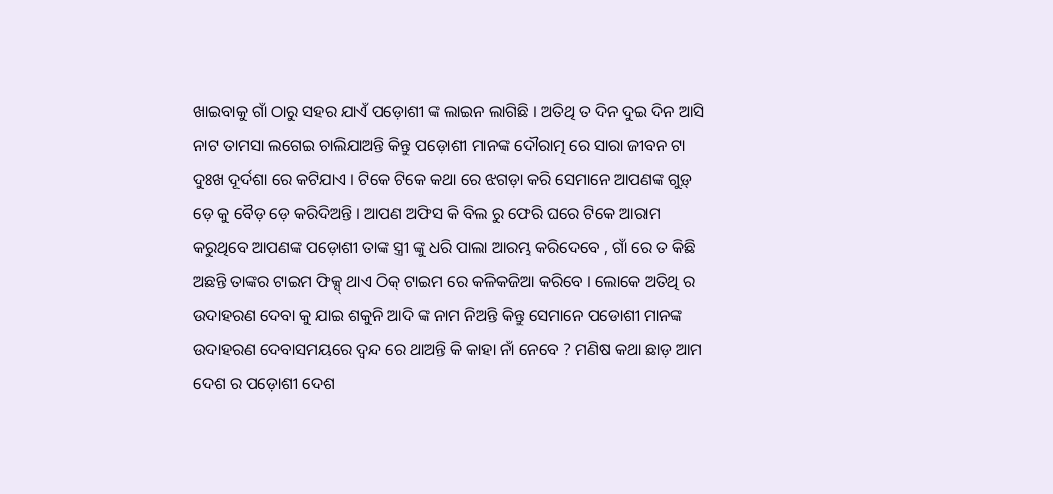ଖାଇବାକୁ ଗାଁ ଠାରୁ ସହର ଯାଏଁ ପଡ଼ୋଶୀ ଙ୍କ ଲାଇନ ଲାଗିଛି । ଅତିଥି ତ ଦିନ ଦୁଇ ଦିନ ଆସି ନାଟ ତାମସା ଲଗେଇ ଚାଲିଯାଅନ୍ତି କିନ୍ତୁ ପଡ଼ୋଶୀ ମାନଙ୍କ ଦୌରାତ୍ମ ରେ ସାରା ଜୀବନ ଟା ଦୁଃଖ ଦୂର୍ଦଶା ରେ କଟିଯାଏ । ଟିକେ ଟିକେ କଥା ରେ ଝଗଡ଼ା କରି ସେମାନେ ଆପଣଙ୍କ ଗୁଡ଼୍ ଡ଼େ କୁ ବୈଡ଼ ଡ଼େ କରିଦିଅନ୍ତି । ଆପଣ ଅଫିସ କି ବିଲ ରୁ ଫେରି ଘରେ ଟିକେ ଆରାମ କରୁଥିବେ ଆପଣଙ୍କ ପଡ଼ୋଶୀ ତାଙ୍କ ସ୍ତ୍ରୀ ଙ୍କୁ ଧରି ପାଲା ଆରମ୍ଭ କରିଦେବେ , ଗାଁ ରେ ତ କିଛି ଅଛନ୍ତି ତାଙ୍କର ଟାଇମ ଫିକ୍ସ୍ ଥାଏ ଠିକ୍ ଟାଇମ ରେ କଳିକଜିଆ କରିବେ । ଲୋକେ ଅତିଥି ର ଉଦାହରଣ ଦେବା କୁ ଯାଇ ଶକୁନି ଆଦି ଙ୍କ ନାମ ନିଅନ୍ତି କିନ୍ତୁ ସେମାନେ ପଡୋଶୀ ମାନଙ୍କ ଉଦାହରଣ ଦେବାସମୟରେ ଦ୍ବନ୍ଦ ରେ ଥାଅନ୍ତି କି କାହା ନାଁ ନେବେ ? ମଣିଷ କଥା ଛାଡ଼ ଆମ ଦେଶ ର ପଡ଼ୋଶୀ ଦେଶ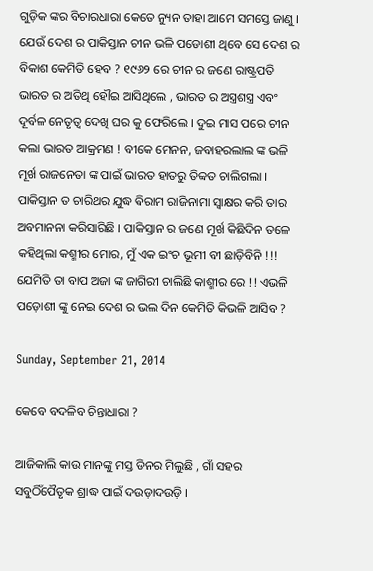ଗୁଡ଼ିକ ଙ୍କର ବିଚାରଧାରା କେତେ ନ୍ୟୁନ ତାହା ଆମେ ସମସ୍ତେ ଜାଣୁ । ଯେଉଁ ଦେଶ ର ପାକିସ୍ତାନ ଚୀନ ଭଳି ପଡୋଶୀ ଥିବେ ସେ ଦେଶ ର ବିକାଶ କେମିତି ହେବ ? ୧୯୬୨ ରେ ଚୀନ ର ଜଣେ ରାଷ୍ଟ୍ରପତି ଭାରତ ର ଅତିଥି ହୌଇ ଆସିଥିଲେ , ଭାରତ ର ଅସ୍ତ୍ରଶସ୍ତ୍ର ଏବଂ ଦୂର୍ବଳ ନେତୃତ୍ଵ ଦେଖି ଘର କୁ ଫେରିଲେ । ଦୁଇ ମାସ ପରେ ଚୀନ କଲା ଭାରତ ଆକ୍ରମଣ ! ବୀକେ ମେନନ, ଜବାହରଲାଲ ଙ୍କ ଭଳି ମୂର୍ଖ ରାଜନେତା ଙ୍କ ପାଇଁ ଭାରତ ହାତରୁ ତିବ୍ବତ ଚାଲିଗଲା । ପାକିସ୍ତାନ ତ ଚାରିଥର ଯୁଦ୍ଧ ଵିରାମ ରାଜିନାମା ସ୍ଵାକ୍ଷର କରି ତାର ଅବମାନନା କରିସାରିଛି । ପାକିସ୍ତାନ ର ଜଣେ ମୂର୍ଖ କିଛିଦିନ ତଳେ କହିଥିଲା କଶ୍ମୀର ମୋର, ମୁଁ ଏକ ଇଂଚ ଭୂମୀ ବୀ ଛାଡ଼ିବିନି !!! ଯେମିତି ତା ବାପ ଅଜା ଙ୍କ ଜାଗିରୀ ଚାଲିଛି କାଶ୍ମୀର ରେ !! ଏଭଳି ପଡ଼ୋଶୀ ଙ୍କୁ ନେଇ ଦେଶ ର ଭଲ ଦିନ କେମିତି କିଭଳି ଆସିବ ?

Sunday, September 21, 2014

କେବେ ବଦଳିବ ଚିନ୍ତାଧାରା ?

ଆଜିକାଲି କାଉ ମାନଙ୍କୁ ମସ୍ତ ଡିନର ମିଲୁଛି , ଗାଁ ସହର ସବୁଠିଁପୈତୃକ ଶ୍ରାଦ୍ଧ ପାଇଁ ଦଉଡ଼ାଦଉଡ଼ି ।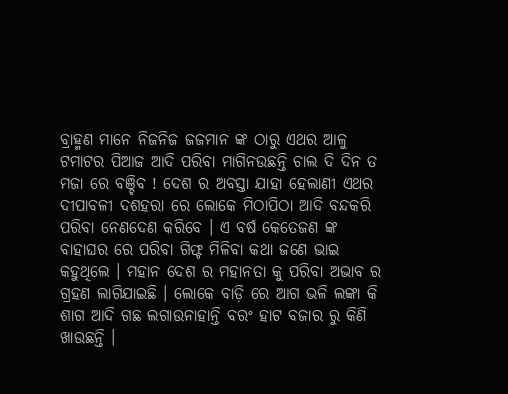ବ୍ରାହ୍ମଣ ମାନେ ନିଜନିଜ ଜଜମାନ ଙ୍କ ଠାରୁ ଏଥର ଆଳୁ ଟମାଟର ପିଆଜ ଆଦି ପରିବା ମାଗିନଉଛନ୍ତି ଚାଲ ଦି ଦିନ ତ ମଜା ରେ ବଞ୍ଚିବ ! ଦେଶ ର ଅବସ୍ତା ଯାହା ହେଲାଣୀ ଏଥର ଦୀପାବଳୀ ଦଶହରା ରେ ଲୋକେ ମିଠାପିଠା ଆଦି ବନ୍ଦକରି ପରିବା ନେଣଦେଣ କରିବେ । ଏ ବର୍ଷ କେତେଜଣ ଙ୍କ ବାହାଘର ରେ ପରିବା ଗିଫ୍ଟ ମିଳିବା କଥା ଜଣେ ଭାଇ କହୁଥିଲେ । ମହାନ ଦେଶ ର ମହାନତା କୁ ପରିବା ଅଭାବ ର ଗ୍ରହଣ ଲାଗିଯାଇଛି । ଲୋକେ ବାଡ଼ି ରେ ଆଗ ଭଳି ଲଙ୍କା କି ଶାଗ ଆଦି ଗଛ ଲଗାଉନାହାନ୍ତି ବରଂ ହାଟ ବଜାର ରୁ କିଣି ଖାଉଛନ୍ତି ।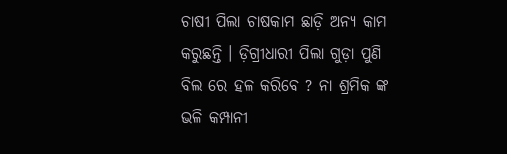ଚାଷୀ ପିଲା ଚାଷକାମ ଛାଡ଼ି ଅନ୍ୟ କାମ କରୁଛନ୍ତି । ଡ଼ିଗ୍ରୀଧାରୀ ପିଲା ଗୁଡ଼ା ପୁଣି ବିଲ ରେ ହଳ କରିବେ ? ନା ଶ୍ରମିକ ଙ୍କ ଭଳି କମ୍ପାନୀ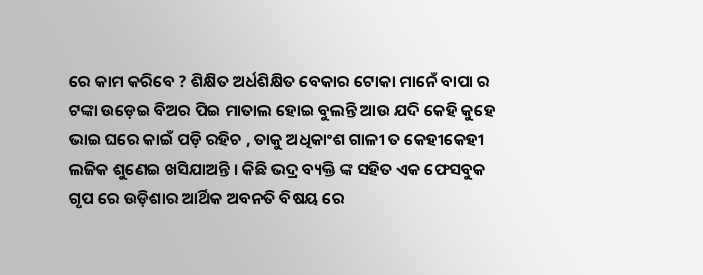ରେ କାମ କରିବେ ? ଶିକ୍ଷିତ ଅର୍ଧଶିକ୍ଷିତ ବେକାର ଟୋକା ମାନେଁ ବାପା ର ଟଙ୍କା ଉଡ଼େଇ ବିଅର ପିଇ ମାତାଲ ହୋଇ ବୁଲନ୍ତି ଆଉ ଯଦି କେହି କୁହେ ଭାଇ ଘରେ କାଇଁ ପଡ଼ି ରହିଚ , ତାକୁ ଅଧିକାଂଶ ଗାଳୀ ତ କେହୀକେହୀ ଲଜିକ ଶୁଣେଇ ଖସିଯାଅନ୍ତି । କିଛି ଭଦ୍ର ବ୍ୟକ୍ତି ଙ୍କ ସହିତ ଏକ ଫେସବୁକ ଗୃପ ରେ ଉଡ଼ିଶାର ଆର୍ଥିକ ଅବନତି ବିଷୟ ରେ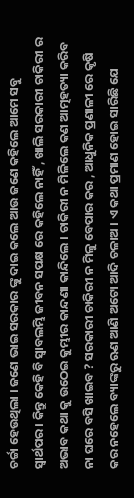ଚର୍ଚ୍ଚା ହେଉଥିଲା । ଜଣେ ଭାଇ ସରକାର ଙ୍କୁ ଦାଇ କଲେ ଆଉ ଜଣେ କହିଲେ ଆମେ ସବୁ ସ୍ଵାର୍ଥପର । କିନ୍ତୁ କେହି ବି ସ୍ଵାବଲମ୍ଭି ଜୀବନ ସପକ୍ଷ ରେ କହିଲେ ନାହିଁ , ଖାଲି ସରକାରୀ ଚାକିରୀ ର ଅଭାବ କଥା କୁ ଉଠେଇ କୁମ୍ଭୀର କାନ୍ଦଣା କାନ୍ଦିଲେ । ଚାକିରୀ ନ ମିଳିଲେ କଣ ଆତ୍ମହତ୍ୟା କରିବ ନା ଘରେ ବସି ଖାଇବ ? ସରକାରୀ ଚାକିରୀ ନ ମିଳୁ ବେପାର କର , ଆଧୁନିକ ପ୍ରଣାଳୀ ରେ କୃଷି କର ନହେଲେ ବ୍ୟାଙ୍କରୁ ଋଣ ଆଣି ଅଟୋ ଆଦି ଚଳାଅ । ଏ କଥା ପ୍ରମାଣ ହୋଇ ସାରିଛି ଯେ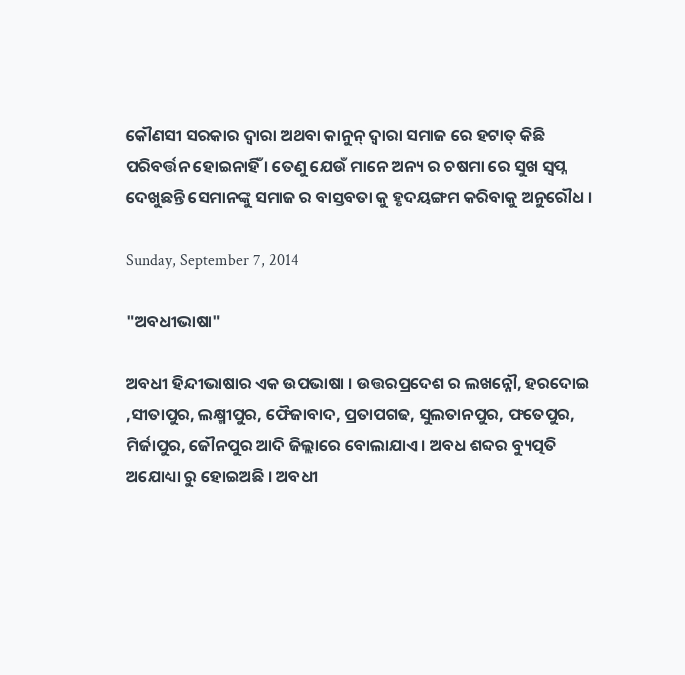କୌଣସୀ ସରକାର ଦ୍ଵାରା ଅଥବା କାନୁନ୍ ଦ୍ଵାରା ସମାଜ ରେ ହଟାତ୍ କିଛି ପରିବର୍ତ୍ତନ ହୋଇନାହିଁ । ତେଣୁ ଯେଉଁ ମାନେ ଅନ୍ୟ ର ଚଷମା ରେ ସୁଖ ସ୍ଵପ୍ନ ଦେଖୁଛନ୍ତି ସେମାନଙ୍କୁ ସମାଜ ର ବାସ୍ତବତା କୁ ହୃଦୟଙ୍ଗମ କରିବାକୁ ଅନୁରୌଧ ।

Sunday, September 7, 2014

"ଅବଧୀଭାଷା"

ଅବଧୀ ହିନ୍ଦୀଭାଷାର ଏକ ଉପଭାଷା । ଉତ୍ତରପ୍ରଦେଶ ର ଲଖନ୍ନୌ, ହରଦୋଇ ,ସୀତାପୁର, ଲକ୍ଷ୍ମୀପୁର, ଫୈଜାବାଦ, ପ୍ରତାପଗଢ, ସୁଲତାନପୁର, ଫତେପୁର, ମିର୍ଜାପୁର, ଜୌନପୁର ଆଦି ଜିଲ୍ଲାରେ ବୋଲାଯାଏ । ଅବଧ ଶବ୍ଦର ବ୍ୟୁତ୍ପତି ଅଯୋଧ୍ୟା ରୁ ହୋଇଅଛି । ଅବଧୀ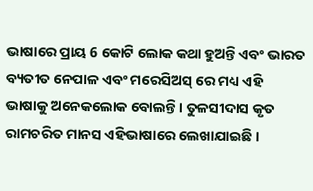ଭାଷାରେ ପ୍ରାୟ 6 କୋଟି ଲୋକ କଥା ହୁଅନ୍ତି ଏବଂ ଭାରତ ବ୍ୟତୀତ ନେପାଳ ଏବଂ ମରେସିଅସ୍ ରେ ମଧ୍ୟ ଏହି ଭାଷାକୁ ଅନେକଲୋକ ବୋଲନ୍ତି । ତୁଳସୀଦାସ କୃତ ରାମଚରିତ ମାନସ ଏହିଭାଷାରେ ଲେଖାଯାଇଛି ।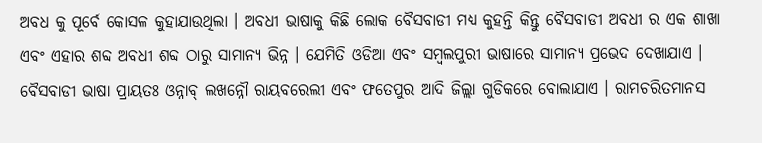ଅବଧ କୁ ପୂର୍ବେ କୋସଳ କୁହାଯାଉଥିଲା । ଅବଧୀ ଭାଷାକୁ କିଛି ଲୋକ ବୈସବାଡୀ ମଧ୍ୟ କୁହନ୍ତି କିନ୍ତୁ ବୈସବାଡୀ ଅବଧୀ ର ଏକ ଶାଖା ଏବଂ ଏହାର ଶବ୍ଦ ଅବଧୀ ଶବ୍ଦ ଠାରୁ ସାମାନ୍ୟ ଭିନ୍ନ । ଯେମିତି ଓଡିଆ ଏବଂ ସମ୍ବଲପୁରୀ ଭାଷାରେ ସାମାନ୍ୟ ପ୍ରଭେଦ ଦେଖାଯାଏ । ବୈସବାଡୀ ଭାଷା ପ୍ରାୟତଃ ଓନ୍ନାବ୍ ଲଖନ୍ନୌ ରାୟବରେଲୀ ଏବଂ ଫତେପୁର ଆଦି ଜିଲ୍ଲା ଗୁଡିକରେ ବୋଲାଯାଏ । ରାମଚରିତମାନସ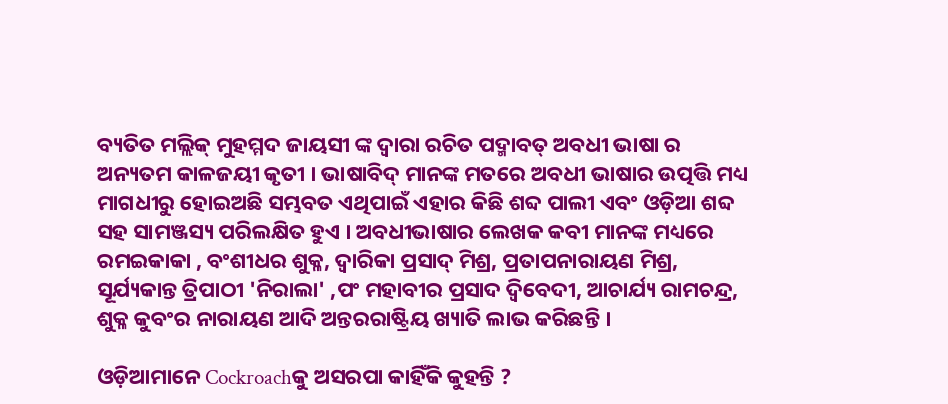ବ୍ୟତିତ ମଲ୍ଲିକ୍ ମୁହମ୍ମଦ ଜାୟସୀ ଙ୍କ ଦ୍ବାରା ରଚିତ ପଦ୍ମାବତ୍ ଅବଧୀ ଭାଷା ର ଅନ୍ୟତମ କାଳଜୟୀ କୃତୀ । ଭାଷାବିଦ୍ ମାନଙ୍କ ମତରେ ଅବଧୀ ଭାଷାର ଉତ୍ପତ୍ତି ମଧ୍ୟ ମାଗଧୀରୁ ହୋଇଅଛି ସମ୍ଭବତ ଏଥିପାଇଁ ଏହାର କିଛି ଶବ୍ଦ ପାଲୀ ଏବଂ ଓଡ଼ିଆ ଶବ୍ଦ ସହ ସାମଞ୍ଜସ୍ୟ ପରିଲକ୍ଷିତ ହୁଏ । ଅବଧୀଭାଷାର ଲେଖକ କବୀ ମାନଙ୍କ ମଧ୍ୟରେ ରମଇକାକା , ବଂଶୀଧର ଶୁକ୍ଳ, ଦ୍ବାରିକା ପ୍ରସାଦ୍ ମିଶ୍ର, ପ୍ରତାପନାରାୟଣ ମିଶ୍ର, ସୂର୍ଯ୍ୟକାନ୍ତ ତ୍ରିପାଠୀ 'ନିରାଲା' ,ପଂ ମହାବୀର ପ୍ରସାଦ ଦ୍ବିବେଦୀ, ଆଚାର୍ଯ୍ୟ ରାମଚନ୍ଦ୍ର, ଶୁକ୍ଳ କୁବଂର ନାରାୟଣ ଆଦି ଅନ୍ତରରାଷ୍ଟ୍ରିୟ ଖ୍ୟାତି ଲାଭ କରିଛନ୍ତି ।

ଓଡ଼ିଆମାନେ Cockroachକୁ ଅସରପା କାହିଁକି କୁହନ୍ତି ?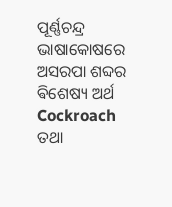ପୂର୍ଣ୍ଣଚନ୍ଦ୍ର ଭାଷାକୋଷରେ  ଅସରପା ଶବ୍ଦର ଵିଶେଷ୍ୟ ଅର୍ଥ Cockroach ତଥା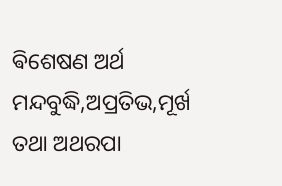ଵିଶେଷଣ ଅର୍ଥ ମନ୍ଦବୁଦ୍ଧି,ଅପ୍ରତିଭ,ମୂର୍ଖ ତଥା ଅଥରପା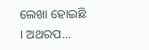ଲେଖା ହୋଇଛି । ଅଥରପ...